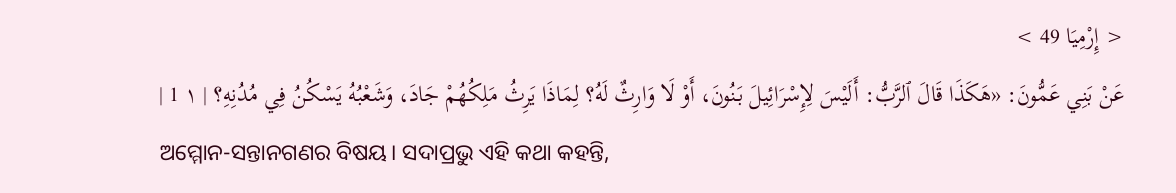< إِرْمِيَا 49 >
عَنْ بَنِي عَمُّونَ: «هَكَذَا قَالَ ٱلرَّبُّ: أَلَيْسَ لِإِسْرَائِيلَ بَنُونَ، أَوْ لَا وَارِثٌ لَهُ؟ لِمَاذَا يَرِثُ مَلِكُهُمْ جَادَ، وَشَعْبُهُ يَسْكُنُ فِي مُدُنِهِ؟ | ١ 1 |
ଅମ୍ମୋନ-ସନ୍ତାନଗଣର ବିଷୟ। ସଦାପ୍ରଭୁ ଏହି କଥା କହନ୍ତି,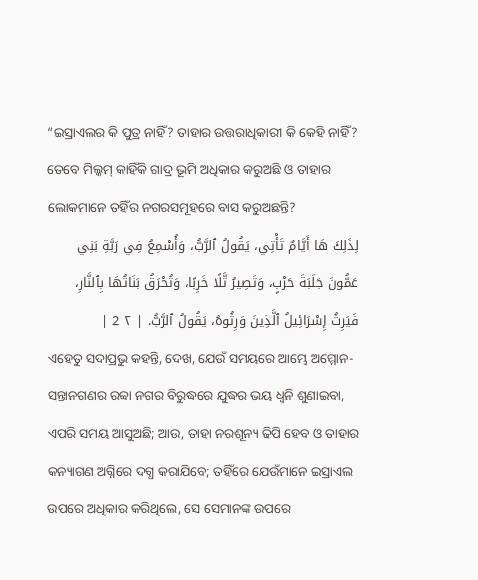“ଇସ୍ରାଏଲର କି ପୁତ୍ର ନାହିଁ? ତାହାର ଉତ୍ତରାଧିକାରୀ କି କେହି ନାହିଁ? ତେବେ ମିଲ୍କମ୍ କାହିଁକି ଗାଦ୍ର ଭୂମି ଅଧିକାର କରୁଅଛି ଓ ତାହାର ଲୋକମାନେ ତହିଁର ନଗରସମୂହରେ ବାସ କରୁଅଛନ୍ତି?
لِذَلِكَ هَا أَيَّامٌ تَأْتِي، يَقُولُ ٱلرَّبُّ، وَأُسْمِعُ فِي رَبَّةِ بَنِي عَمُّونَ جَلَبَةَ حَرْبٍ، وَتَصِيرُ تَّلًا خَرِبًا، وَتُحْرَقُ بَنَاتُهَا بِٱلنَّارِ، فَيَرِثُ إِسْرَائِيلُ ٱلَّذِينَ وَرِثُوهُ، يَقُولُ ٱلرَّبُّ. | ٢ 2 |
ଏହେତୁ ସଦାପ୍ରଭୁ କହନ୍ତି, ଦେଖ, ଯେଉଁ ସମୟରେ ଆମ୍ଭେ ଅମ୍ମୋନ-ସନ୍ତାନଗଣର ରବ୍ବା ନଗର ବିରୁଦ୍ଧରେ ଯୁଦ୍ଧର ଭୟ ଧ୍ୱନି ଶୁଣାଇବା, ଏପରି ସମୟ ଆସୁଅଛି; ଆଉ, ତାହା ନରଶୂନ୍ୟ ଢିପି ହେବ ଓ ତାହାର କନ୍ୟାଗଣ ଅଗ୍ନିରେ ଦଗ୍ଧ କରାଯିବେ; ତହିଁରେ ଯେଉଁମାନେ ଇସ୍ରାଏଲ ଉପରେ ଅଧିକାର କରିଥିଲେ, ସେ ସେମାନଙ୍କ ଉପରେ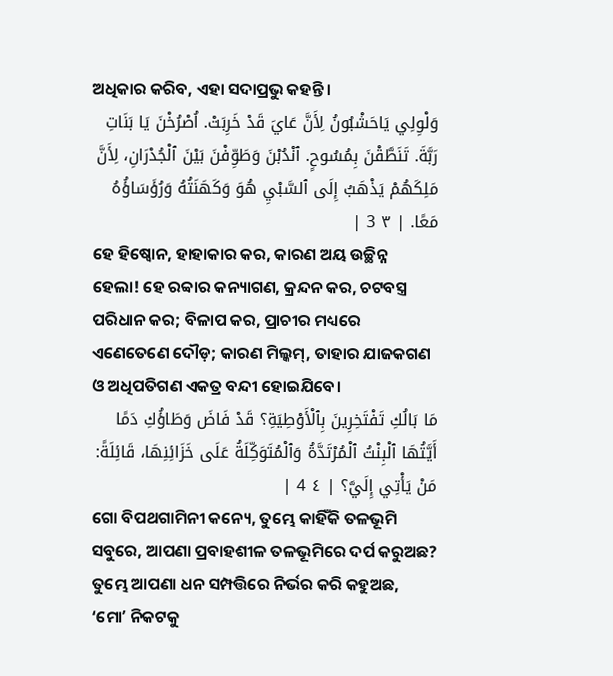ଅଧିକାର କରିବ, ଏହା ସଦାପ୍ରଭୁ କହନ୍ତି।
وَلْوِلِي يَاحَشْبُونُ لِأَنَّ عَايَ قَدْ خَرِبَتْ. اُصْرُخْنَ يَا بَنَاتِ رَبَّةَ. تَنَطَّقْنَ بِمُسُوحٍ. ٱنْدُبْنَ وَطَوِّفْنَ بَيْنَ ٱلْجُدْرَانِ، لِأَنَّ مَلِكَهُمْ يَذْهَبُ إِلَى ٱلسَّبْيِ هُوَ وَكَهَنَتُهُ وَرُؤَسَاؤُهُ مَعًا. | ٣ 3 |
ହେ ହିଷ୍ବୋନ, ହାହାକାର କର, କାରଣ ଅୟ ଉଚ୍ଛିନ୍ନ ହେଲା! ହେ ରବ୍ବାର କନ୍ୟାଗଣ, କ୍ରନ୍ଦନ କର, ଚଟବସ୍ତ୍ର ପରିଧାନ କର; ବିଳାପ କର, ପ୍ରାଚୀର ମଧ୍ୟରେ ଏଣେତେଣେ ଦୌଡ଼; କାରଣ ମିଲ୍କମ୍, ତାହାର ଯାଜକଗଣ ଓ ଅଧିପତିଗଣ ଏକତ୍ର ବନ୍ଦୀ ହୋଇଯିବେ।
مَا بَالُكِ تَفْتَخِرِينَ بِٱلْأَوْطِيَةِ؟ قَدْ فَاضَ وَطَاؤُكِ دَمًا أَيَّتُهَا ٱلْبِنْتُ ٱلْمُرْتَدَّةُ وَٱلْمُتَوَكِّلَةُ عَلَى خَزَائِنِهَا، قَائِلَةً: مَنْ يَأْتِي إِلَيَّ؟ | ٤ 4 |
ଗୋ ବିପଥଗାମିନୀ କନ୍ୟେ, ତୁମ୍ଭେ କାହିଁକି ତଳଭୂମି ସବୁରେ, ଆପଣା ପ୍ରବାହଶୀଳ ତଳଭୂମିରେ ଦର୍ପ କରୁଅଛ? ତୁମ୍ଭେ ଆପଣା ଧନ ସମ୍ପତ୍ତିରେ ନିର୍ଭର କରି କହୁଅଛ, ‘ମୋʼ ନିକଟକୁ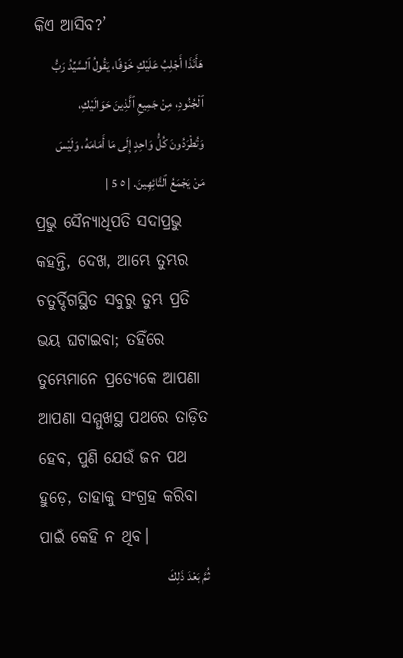କିଏ ଆସିବ?’
هَأَنَذَا أَجْلِبُ عَلَيْكِ خَوْفًا، يَقُولُ ٱلسَّيِّدُ رَبُّ ٱلْجُنُودِ، مِنْ جَمِيعِ ٱلَّذِينَ حَوَالَيْكِ، وَتُطْرَدُونَ كُلُّ وَاحِدٍ إِلَى مَا أَمَامَهُ، وَلَيْسَ مَنْ يَجْمَعُ ٱلتَّائِهِينَ. | ٥ 5 |
ପ୍ରଭୁ ସୈନ୍ୟାଧିପତି ସଦାପ୍ରଭୁ କହନ୍ତି, ଦେଖ, ଆମ୍ଭେ ତୁମ୍ଭର ଚତୁର୍ଦ୍ଦିଗସ୍ଥିତ ସବୁରୁ ତୁମ୍ଭ ପ୍ରତି ଭୟ ଘଟାଇବା; ତହିଁରେ ତୁମ୍ଭେମାନେ ପ୍ରତ୍ୟେକେ ଆପଣା ଆପଣା ସମ୍ମୁଖସ୍ଥ ପଥରେ ତାଡ଼ିତ ହେବ, ପୁଣି ଯେଉଁ ଜନ ପଥ ହୁଡ଼େ, ତାହାକୁ ସଂଗ୍ରହ କରିବା ପାଇଁ କେହି ନ ଥିବ।
ثُمَّ بَعْدَ ذَلِكَ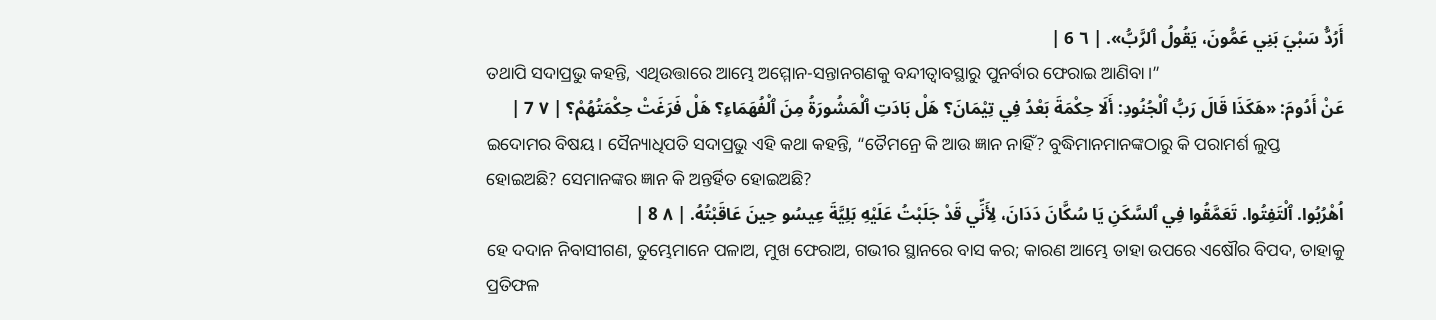أَرُدُّ سَبْيَ بَنِي عَمُّونَ، يَقُولُ ٱلرَّبُّ». | ٦ 6 |
ତଥାପି ସଦାପ୍ରଭୁ କହନ୍ତି, ଏଥିଉତ୍ତାରେ ଆମ୍ଭେ ଅମ୍ମୋନ-ସନ୍ତାନଗଣକୁ ବନ୍ଦୀତ୍ୱାବସ୍ଥାରୁ ପୁନର୍ବାର ଫେରାଇ ଆଣିବା।”
عَنْ أَدُومَ: «هَكَذَا قَالَ رَبُّ ٱلْجُنُودِ: أَلَا حِكْمَةَ بَعْدُ فِي تِيْمَانَ؟ هَلْ بَادَتِ ٱلْمَشُورَةُ مِنَ ٱلْفُهَمَاءِ؟ هَلْ فَرَغَتْ حِكْمَتُهُمْ؟ | ٧ 7 |
ଇଦୋମର ବିଷୟ। ସୈନ୍ୟାଧିପତି ସଦାପ୍ରଭୁ ଏହି କଥା କହନ୍ତି, “ତୈମନ୍ରେ କି ଆଉ ଜ୍ଞାନ ନାହିଁ? ବୁଦ୍ଧିମାନମାନଙ୍କଠାରୁ କି ପରାମର୍ଶ ଲୁପ୍ତ ହୋଇଅଛି? ସେମାନଙ୍କର ଜ୍ଞାନ କି ଅନ୍ତର୍ହିତ ହୋଇଅଛି?
اُهْرُبُوا. ٱلْتَفِتُوا. تَعَمَّقُوا فِي ٱلسَّكَنِ يَا سُكَّانَ دَدَانَ، لِأَنِّي قَدْ جَلَبْتُ عَلَيْهِ بَلِيَّةَ عِيسُو حِينَ عَاقَبْتُهُ. | ٨ 8 |
ହେ ଦଦାନ ନିବାସୀଗଣ, ତୁମ୍ଭେମାନେ ପଳାଅ, ମୁଖ ଫେରାଅ, ଗଭୀର ସ୍ଥାନରେ ବାସ କର; କାରଣ ଆମ୍ଭେ ତାହା ଉପରେ ଏଷୌର ବିପଦ, ତାହାକୁ ପ୍ରତିଫଳ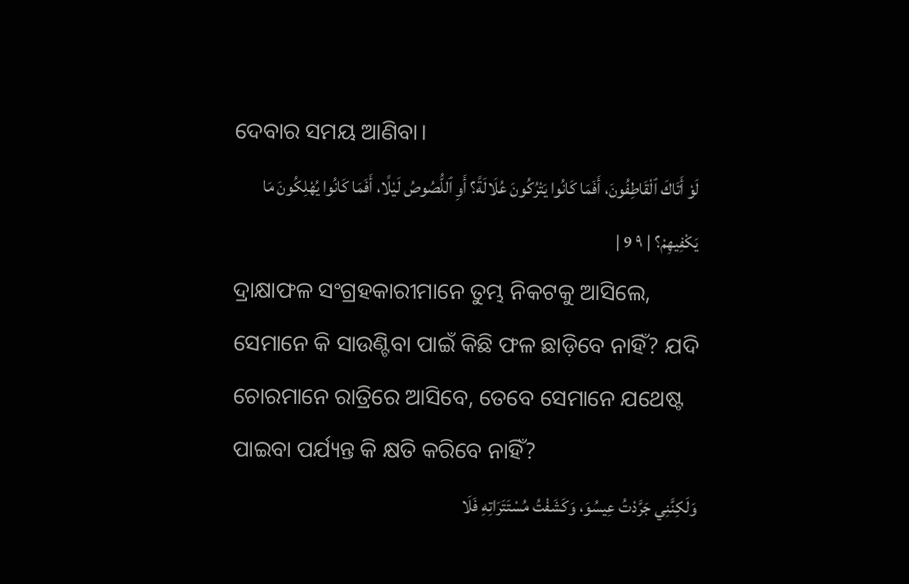ଦେବାର ସମୟ ଆଣିବା।
لَوْ أَتَاكَ ٱلْقَاطِفُونَ، أَفَمَا كَانُوا يَتْرُكُونَ عُلَالَةً؟ أَوِ ٱللُّصُوصُ لَيْلًا، أَفَمَا كَانُوا يُهْلِكُونَ مَا يَكْفِيهِمْ؟ | ٩ 9 |
ଦ୍ରାକ୍ଷାଫଳ ସଂଗ୍ରହକାରୀମାନେ ତୁମ୍ଭ ନିକଟକୁ ଆସିଲେ, ସେମାନେ କି ସାଉଣ୍ଟିବା ପାଇଁ କିଛି ଫଳ ଛାଡ଼ିବେ ନାହିଁ? ଯଦି ଚୋରମାନେ ରାତ୍ରିରେ ଆସିବେ, ତେବେ ସେମାନେ ଯଥେଷ୍ଟ ପାଇବା ପର୍ଯ୍ୟନ୍ତ କି କ୍ଷତି କରିବେ ନାହିଁ?
وَلَكِنَّنِي جَرَّدْتُ عِيسُوَ، وَكَشَفْتُ مُسْتَتَرَاتِهِ فَلَا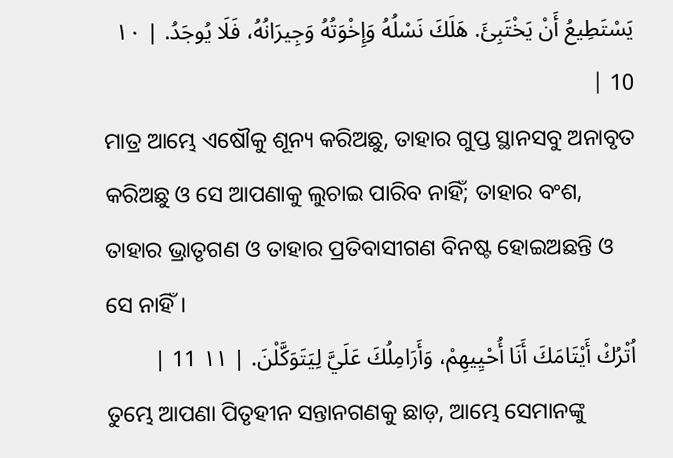يَسْتَطِيعُ أَنْ يَخْتَبِئَ. هَلَكَ نَسْلُهُ وَإِخْوَتُهُ وَجِيرَانُهُ، فَلَا يُوجَدُ. | ١٠ 10 |
ମାତ୍ର ଆମ୍ଭେ ଏଷୌକୁ ଶୂନ୍ୟ କରିଅଛୁ, ତାହାର ଗୁପ୍ତ ସ୍ଥାନସବୁ ଅନାବୃତ କରିଅଛୁ ଓ ସେ ଆପଣାକୁ ଲୁଚାଇ ପାରିବ ନାହିଁ; ତାହାର ବଂଶ, ତାହାର ଭ୍ରାତୃଗଣ ଓ ତାହାର ପ୍ରତିବାସୀଗଣ ବିନଷ୍ଟ ହୋଇଅଛନ୍ତି ଓ ସେ ନାହିଁ।
اُتْرُكْ أَيْتَامَكَ أَنَا أُحْيِيهِمْ، وَأَرَامِلُكَ عَلَيَّ لِيَتَوَكَّلْنَ. | ١١ 11 |
ତୁମ୍ଭେ ଆପଣା ପିତୃହୀନ ସନ୍ତାନଗଣକୁ ଛାଡ଼, ଆମ୍ଭେ ସେମାନଙ୍କୁ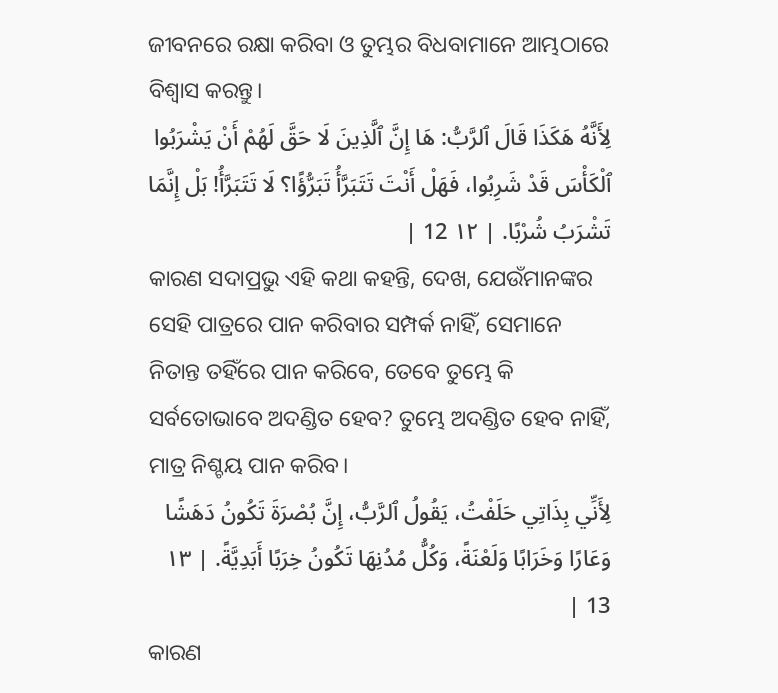ଜୀବନରେ ରକ୍ଷା କରିବା ଓ ତୁମ୍ଭର ବିଧବାମାନେ ଆମ୍ଭଠାରେ ବିଶ୍ୱାସ କରନ୍ତୁ।
لِأَنَّهُ هَكَذَا قَالَ ٱلرَّبُّ: هَا إِنَّ ٱلَّذِينَ لَا حَقَّ لَهُمْ أَنْ يَشْرَبُوا ٱلْكَأْسَ قَدْ شَرِبُوا، فَهَلْ أَنْتَ تَتَبَرَّأُ تَبَرُّؤًا؟ لَا تَتَبَرَّأُ! بَلْ إِنَّمَا تَشْرَبُ شُرْبًا. | ١٢ 12 |
କାରଣ ସଦାପ୍ରଭୁ ଏହି କଥା କହନ୍ତି, ଦେଖ, ଯେଉଁମାନଙ୍କର ସେହି ପାତ୍ରରେ ପାନ କରିବାର ସମ୍ପର୍କ ନାହିଁ, ସେମାନେ ନିତାନ୍ତ ତହିଁରେ ପାନ କରିବେ, ତେବେ ତୁମ୍ଭେ କି ସର୍ବତୋଭାବେ ଅଦଣ୍ଡିତ ହେବ? ତୁମ୍ଭେ ଅଦଣ୍ଡିତ ହେବ ନାହିଁ, ମାତ୍ର ନିଶ୍ଚୟ ପାନ କରିବ।
لِأَنِّي بِذَاتِي حَلَفْتُ، يَقُولُ ٱلرَّبُّ، إِنَّ بُصْرَةَ تَكُونُ دَهَشًا وَعَارًا وَخَرَابًا وَلَعْنَةً، وَكُلُّ مُدُنِهَا تَكُونُ خِرَبًا أَبَدِيَّةً. | ١٣ 13 |
କାରଣ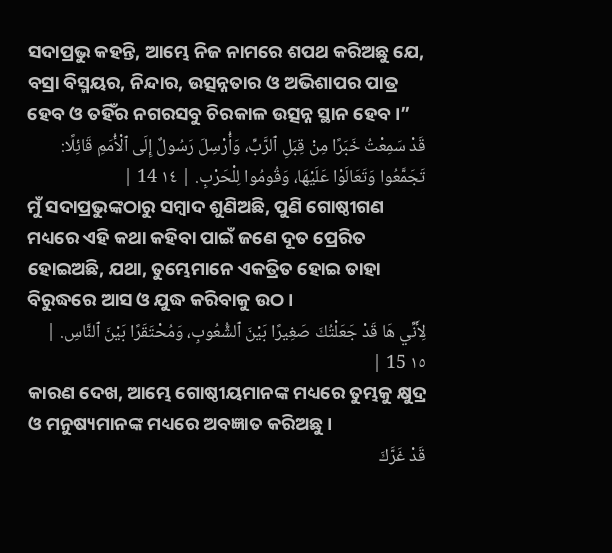ସଦାପ୍ରଭୁ କହନ୍ତି, ଆମ୍ଭେ ନିଜ ନାମରେ ଶପଥ କରିଅଛୁ ଯେ, ବସ୍ରା ବିସ୍ମୟର, ନିନ୍ଦାର, ଉତ୍ସନ୍ନତାର ଓ ଅଭିଶାପର ପାତ୍ର ହେବ ଓ ତହିଁର ନଗରସବୁ ଚିରକାଳ ଉତ୍ସନ୍ନ ସ୍ଥାନ ହେବ।”
قَدْ سَمِعْتُ خَبَرًا مِنْ قِبَلِ ٱلرَّبِّ، وَأُرْسِلَ رَسُولٌ إِلَى ٱلْأُمَمِ قَائِلًا: تَجَمَّعُوا وَتَعَالَوْا عَلَيْهَا، وَقُومُوا لِلْحَرْبِ. | ١٤ 14 |
ମୁଁ ସଦାପ୍ରଭୁଙ୍କଠାରୁ ସମ୍ବାଦ ଶୁଣିଅଛି, ପୁଣି ଗୋଷ୍ଠୀଗଣ ମଧ୍ୟରେ ଏହି କଥା କହିବା ପାଇଁ ଜଣେ ଦୂତ ପ୍ରେରିତ ହୋଇଅଛି, ଯଥା, ତୁମ୍ଭେମାନେ ଏକତ୍ରିତ ହୋଇ ତାହା ବିରୁଦ୍ଧରେ ଆସ ଓ ଯୁଦ୍ଧ କରିବାକୁ ଉଠ।
لِأَنِّي هَا قَدْ جَعَلْتُكَ صَغِيرًا بَيْنَ ٱلشُّعُوبِ، وَمُحْتَقَرًا بَيْنَ ٱلنَّاسِ. | ١٥ 15 |
କାରଣ ଦେଖ, ଆମ୍ଭେ ଗୋଷ୍ଠୀୟମାନଙ୍କ ମଧ୍ୟରେ ତୁମ୍ଭକୁ କ୍ଷୁଦ୍ର ଓ ମନୁଷ୍ୟମାନଙ୍କ ମଧ୍ୟରେ ଅବଜ୍ଞାତ କରିଅଛୁ।
قَدْ غَرَّكَ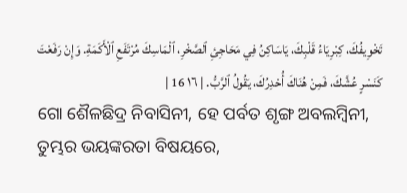تَخْوِيفُكَ، كِبْرِيَاءُ قَلْبِكَ، يَاسَاكِنُ فِي مَحَاجِئِ ٱلصَّخْرِ، ٱلْمَاسِكَ مُرْتَفَعِ ٱلْأَكَمَةِ. وَإِنْ رَفَعْتَ كَنَسْرٍ عُشَّكَ، فَمِنْ هُنَاكَ أُحْدِرُكَ، يَقُولُ ٱلرَّبُّ. | ١٦ 16 |
ଗୋ ଶୈଳଛିଦ୍ର ନିବାସିନୀ, ହେ ପର୍ବତ ଶୃଙ୍ଗ ଅବଲମ୍ବିନୀ, ତୁମ୍ଭର ଭୟଙ୍କରତା ବିଷୟରେ,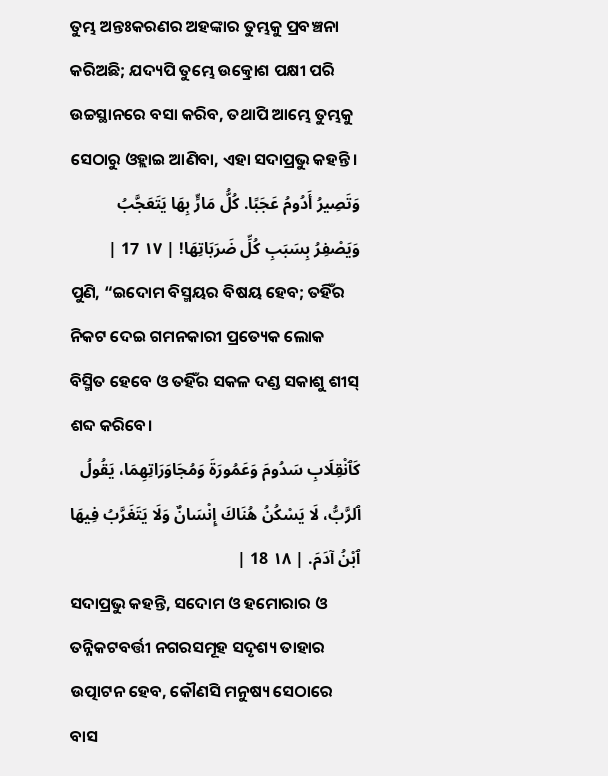ତୁମ୍ଭ ଅନ୍ତଃକରଣର ଅହଙ୍କାର ତୁମ୍ଭକୁ ପ୍ରବଞ୍ଚନା କରିଅଛି; ଯଦ୍ୟପି ତୁମ୍ଭେ ଉତ୍କ୍ରୋଶ ପକ୍ଷୀ ପରି ଉଚ୍ଚସ୍ଥାନରେ ବସା କରିବ, ତଥାପି ଆମ୍ଭେ ତୁମ୍ଭକୁ ସେଠାରୁ ଓହ୍ଲାଇ ଆଣିବା, ଏହା ସଦାପ୍ରଭୁ କହନ୍ତି।
وَتَصِيرُ أَدُومُ عَجَبًا. كُلُّ مَارٍّ بِهَا يَتَعَجَّبُ وَيَصْفِرُ بِسَبَبِ كُلِّ ضَرَبَاتِهَا! | ١٧ 17 |
ପୁଣି, “ଇଦୋମ ବିସ୍ମୟର ବିଷୟ ହେବ; ତହିଁର ନିକଟ ଦେଇ ଗମନକାରୀ ପ୍ରତ୍ୟେକ ଲୋକ ବିସ୍ମିତ ହେବେ ଓ ତହିଁର ସକଳ ଦଣ୍ଡ ସକାଶୁ ଶୀସ୍ ଶବ୍ଦ କରିବେ।
كَٱنْقِلَابِ سَدُومَ وَعَمُورَةَ وَمُجَاوَرَاتِهِمَا، يَقُولُ ٱلرَّبُّ، لَا يَسْكُنُ هُنَاكَ إِنْسَانٌ وَلَا يَتَغَرَّبُ فِيهَا ٱبْنُ آدَمَ. | ١٨ 18 |
ସଦାପ୍ରଭୁ କହନ୍ତି, ସଦୋମ ଓ ହମୋରାର ଓ ତନ୍ନିକଟବର୍ତ୍ତୀ ନଗରସମୂହ ସଦୃଶ୍ୟ ତାହାର ଉତ୍ପାଟନ ହେବ, କୌଣସି ମନୁଷ୍ୟ ସେଠାରେ ବାସ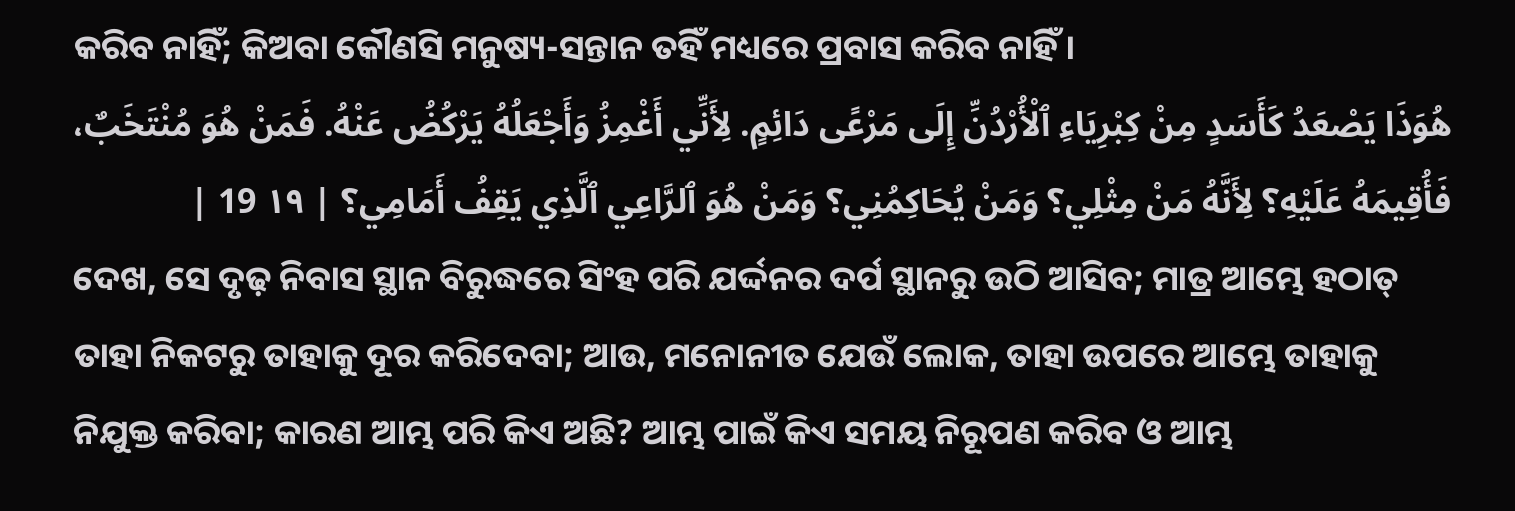କରିବ ନାହିଁ; କିଅବା କୌଣସି ମନୁଷ୍ୟ-ସନ୍ତାନ ତହିଁ ମଧ୍ୟରେ ପ୍ରବାସ କରିବ ନାହିଁ।
هُوَذَا يَصْعَدُ كَأَسَدٍ مِنْ كِبْرِيَاءِ ٱلْأُرْدُنِّ إِلَى مَرْعًى دَائِمٍ. لِأَنِّي أَغْمِزُ وَأَجْعَلُهُ يَرْكُضُ عَنْهُ. فَمَنْ هُوَ مُنْتَخَبٌ، فَأُقِيمَهُ عَلَيْهِ؟ لِأَنَّهُ مَنْ مِثْلِي؟ وَمَنْ يُحَاكِمُنِي؟ وَمَنْ هُوَ ٱلرَّاعِي ٱلَّذِي يَقِفُ أَمَامِي؟ | ١٩ 19 |
ଦେଖ, ସେ ଦୃଢ଼ ନିବାସ ସ୍ଥାନ ବିରୁଦ୍ଧରେ ସିଂହ ପରି ଯର୍ଦ୍ଦନର ଦର୍ପ ସ୍ଥାନରୁ ଉଠି ଆସିବ; ମାତ୍ର ଆମ୍ଭେ ହଠାତ୍ ତାହା ନିକଟରୁ ତାହାକୁ ଦୂର କରିଦେବା; ଆଉ, ମନୋନୀତ ଯେଉଁ ଲୋକ, ତାହା ଉପରେ ଆମ୍ଭେ ତାହାକୁ ନିଯୁକ୍ତ କରିବା; କାରଣ ଆମ୍ଭ ପରି କିଏ ଅଛି? ଆମ୍ଭ ପାଇଁ କିଏ ସମୟ ନିରୂପଣ କରିବ ଓ ଆମ୍ଭ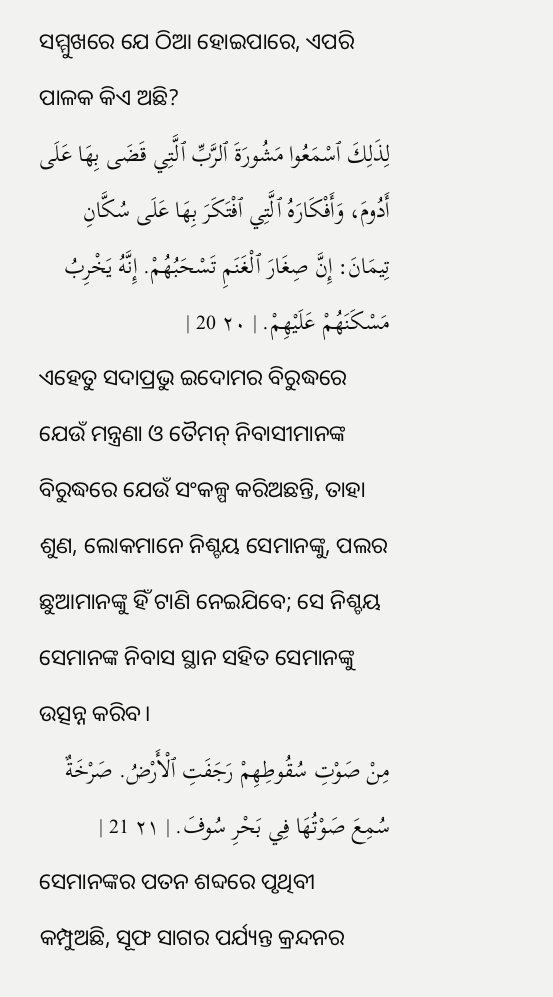ସମ୍ମୁଖରେ ଯେ ଠିଆ ହୋଇପାରେ, ଏପରି ପାଳକ କିଏ ଅଛି?
لِذَلِكَ ٱسْمَعُوا مَشُورَةَ ٱلرَّبِّ ٱلَّتِي قَضَى بِهَا عَلَى أَدُومَ، وَأَفْكَارَهُ ٱلَّتِي ٱفْتَكَرَ بِهَا عَلَى سُكَّانِ تِيمَانَ: إِنَّ صِغَارَ ٱلْغَنَمِ تَسْحَبُهُمْ. إِنَّهُ يَخْرِبُ مَسْكَنَهُمْ عَلَيْهِمْ. | ٢٠ 20 |
ଏହେତୁ ସଦାପ୍ରଭୁ ଇଦୋମର ବିରୁଦ୍ଧରେ ଯେଉଁ ମନ୍ତ୍ରଣା ଓ ତୈମନ୍ ନିବାସୀମାନଙ୍କ ବିରୁଦ୍ଧରେ ଯେଉଁ ସଂକଳ୍ପ କରିଅଛନ୍ତି, ତାହା ଶୁଣ, ଲୋକମାନେ ନିଶ୍ଚୟ ସେମାନଙ୍କୁ, ପଲର ଛୁଆମାନଙ୍କୁ ହିଁ ଟାଣି ନେଇଯିବେ; ସେ ନିଶ୍ଚୟ ସେମାନଙ୍କ ନିବାସ ସ୍ଥାନ ସହିତ ସେମାନଙ୍କୁ ଉତ୍ସନ୍ନ କରିବ।
مِنْ صَوْتِ سُقُوطِهِمْ رَجَفَتِ ٱلْأَرْضُ. صَرْخَةٌ سُمِعَ صَوْتُهَا فِي بَحْرِ سُوفَ. | ٢١ 21 |
ସେମାନଙ୍କର ପତନ ଶବ୍ଦରେ ପୃଥିବୀ କମ୍ପୁଅଛି, ସୂଫ ସାଗର ପର୍ଯ୍ୟନ୍ତ କ୍ରନ୍ଦନର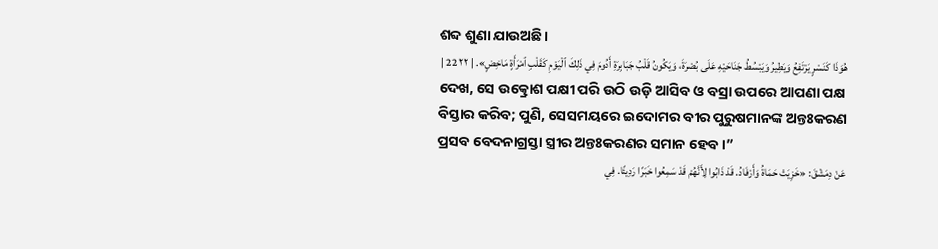ଶବ୍ଦ ଶୁଣା ଯାଉଅଛି।
هُوَذَا كَنَسْرٍ يَرْتَفِعُ وَيَطِيرُ وَيَبْسُطُ جَنَاحَيْهِ عَلَى بُصْرَةَ، وَيَكُونُ قَلْبُ جَبَابِرَةِ أَدُومَ فِي ذَلِكَ ٱلْيَوْمِ كَقَلْبِ ٱمْرَأَةٍ مَاخِضٍ». | ٢٢ 22 |
ଦେଖ, ସେ ଉତ୍କ୍ରୋଶ ପକ୍ଷୀ ପରି ଉଠି ଉଡ଼ି ଆସିବ ଓ ବସ୍ରା ଉପରେ ଆପଣା ପକ୍ଷ ବିସ୍ତାର କରିବ; ପୁଣି, ସେସମୟରେ ଇଦୋମର ବୀର ପୁରୁଷମାନଙ୍କ ଅନ୍ତଃକରଣ ପ୍ରସବ ବେଦନାଗ୍ରସ୍ତା ସ୍ତ୍ରୀର ଅନ୍ତଃକରଣର ସମାନ ହେବ।”
عَنْ دِمَشْقَ: «خَزِيَتْ حَمَاةُ وَأَرْفَادُ. قَدْ ذَابُوا لِأَنَّهُمْ قَدْ سَمِعُوا خَبَرًا رَدِيئًا. فِي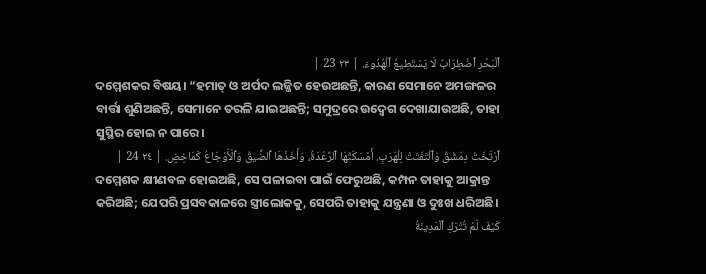ٱلْبَحْرِ ٱضْطِرَابٌ لَا يَسْتَطِيعُ ٱلْهُدُوءَ. | ٢٣ 23 |
ଦମ୍ମେଶକର ବିଷୟ। “ହମାତ୍ ଓ ଅର୍ପଦ ଲଜ୍ଜିତ ହେଉଅଛନ୍ତି, କାରଣ ସେମାନେ ଅମଙ୍ଗଳର ବାର୍ତ୍ତା ଶୁଣିଅଛନ୍ତି, ସେମାନେ ତରଳି ଯାଇଅଛନ୍ତି; ସମୁଦ୍ରରେ ଉଦ୍ବେଗ ଦେଖାଯାଉଅଛି, ତାହା ସୁସ୍ଥିର ହୋଇ ନ ପାରେ।
ٱرْتَخَتْ دِمَشْقُ وَٱلْتَفَتَتْ لِلْهَرَبِ. أَمْسَكَتْهَا ٱلرِّعْدَةُ، وَأَخَذَهَا ٱلضِّيقُ وَٱلْأَوْجَاعُ كَمَاخِضٍ. | ٢٤ 24 |
ଦମ୍ମେଶକ କ୍ଷୀଣବଳ ହୋଇଅଛି, ସେ ପଳାଇବା ପାଇଁ ଫେରୁଅଛି, କମ୍ପନ ତାହାକୁ ଆକ୍ରାନ୍ତ କରିଅଛି; ଯେପରି ପ୍ରସବକାଳରେ ସ୍ତ୍ରୀଲୋକକୁ, ସେପରି ତାହାକୁ ଯନ୍ତ୍ରଣା ଓ ଦୁଃଖ ଧରିଅଛି।
كَيْفَ لَمْ تُتْرَكِ ٱلْمَدِينَةُ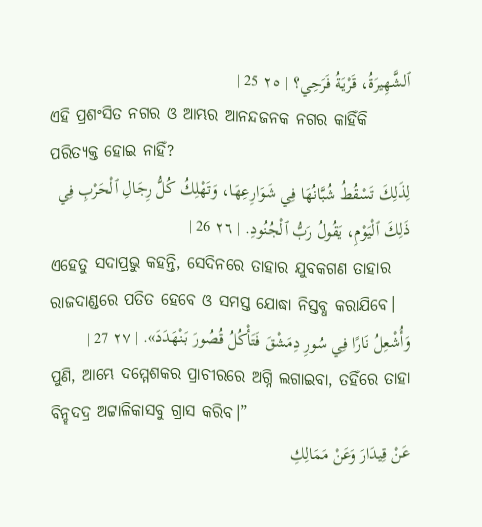ٱلشَّهِيرَةُ، قَرْيَةُ فَرَحِي؟ | ٢٥ 25 |
ଏହି ପ୍ରଶଂସିତ ନଗର ଓ ଆମ୍ଭର ଆନନ୍ଦଜନକ ନଗର କାହିଁକି ପରିତ୍ୟକ୍ତ ହୋଇ ନାହିଁ?
لِذَلِكَ تَسْقُطُ شُبَّانُهَا فِي شَوَارِعِهَا، وَتَهْلِكُ كُلُّ رِجَالِ ٱلْحَرْبِ فِي ذَلِكَ ٱلْيَوْمِ، يَقُولُ رَبُّ ٱلْجُنُودِ. | ٢٦ 26 |
ଏହେତୁ ସଦାପ୍ରଭୁ କହନ୍ତି, ସେଦିନରେ ତାହାର ଯୁବକଗଣ ତାହାର ରାଜଦାଣ୍ଡରେ ପତିତ ହେବେ ଓ ସମସ୍ତ ଯୋଦ୍ଧା ନିସ୍ତବ୍ଧ କରାଯିବେ।
وَأُشْعِلُ نَارًا فِي سُورِ دِمَشْقَ فَتَأْكُلُ قُصُورَ بَنْهَدَدَ». | ٢٧ 27 |
ପୁଣି, ଆମ୍ଭେ ଦମ୍ମେଶକର ପ୍ରାଚୀରରେ ଅଗ୍ନି ଲଗାଇବା, ତହିଁରେ ତାହା ବିନ୍ହଦଦ୍ର ଅଟ୍ଟାଳିକାସବୁ ଗ୍ରାସ କରିବ।”
عَنْ قِيدَارَ وَعَنْ مَمَالِكِ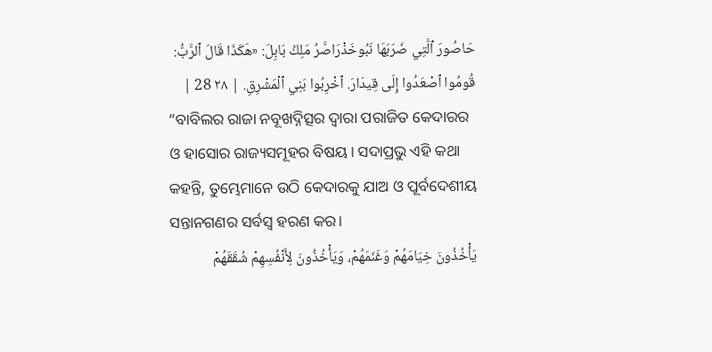حَاصُورَ ٱلَّتِي ضَرَبَهَا نَبُوخَذْرَاصَّرُ مَلِكُ بَابِلَ: «هَكَذَا قَالَ ٱلرَّبُّ: قُومُوا ٱصْعَدُوا إِلَى قِيدَارَ. ٱخْرِبُوا بَنِي ٱلْمَشْرِقِ. | ٢٨ 28 |
“ବାବିଲର ରାଜା ନବୂଖଦ୍ନିତ୍ସର ଦ୍ୱାରା ପରାଜିତ କେଦାରର ଓ ହାସୋର ରାଜ୍ୟସମୂହର ବିଷୟ। ସଦାପ୍ରଭୁ ଏହି କଥା କହନ୍ତି, ତୁମ୍ଭେମାନେ ଉଠି କେଦାରକୁ ଯାଅ ଓ ପୂର୍ବଦେଶୀୟ ସନ୍ତାନଗଣର ସର୍ବସ୍ୱ ହରଣ କର।
يَأْخُذُونَ خِيَامَهُمْ وَغَنَمَهُمْ، وَيَأْخُذُونَ لِأَنْفُسِهِمْ شُقَقَهُمْ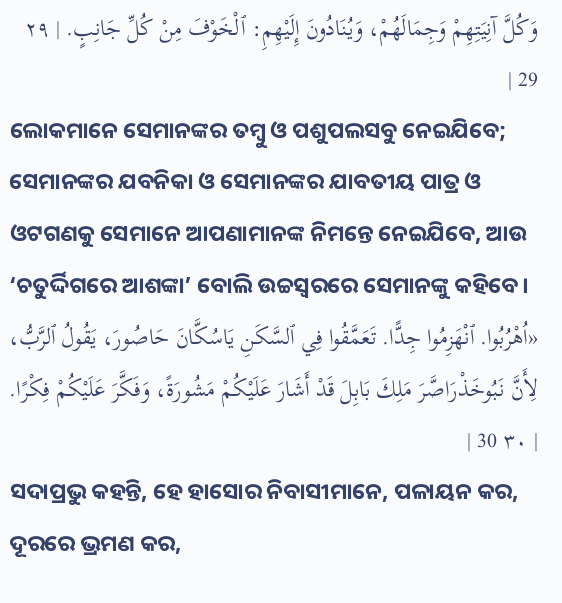وَكُلَّ آنِيَتِهِمْ وَجِمَالَهُمْ، وَيُنَادُونَ إِلَيْهِمِ: ٱلْخَوْفَ مِنْ كُلِّ جَانِبٍ. | ٢٩ 29 |
ଲୋକମାନେ ସେମାନଙ୍କର ତମ୍ବୁ ଓ ପଶୁପଲସବୁ ନେଇଯିବେ; ସେମାନଙ୍କର ଯବନିକା ଓ ସେମାନଙ୍କର ଯାବତୀୟ ପାତ୍ର ଓ ଓଟଗଣକୁ ସେମାନେ ଆପଣାମାନଙ୍କ ନିମନ୍ତେ ନେଇଯିବେ, ଆଉ ‘ଚତୁର୍ଦ୍ଦିଗରେ ଆଶଙ୍କା’ ବୋଲି ଉଚ୍ଚସ୍ୱରରେ ସେମାନଙ୍କୁ କହିବେ।
«اُهْرُبُوا. ٱنْهَزِمُوا جِدًّا. تَعَمَّقُوا فِي ٱلسَّكَنِ يَاسُكَّانَ حَاصُورَ، يَقُولُ ٱلرَّبُّ، لِأَنَّ نَبُوخَذْرَاصَّرَ مَلِكَ بَابِلَ قَدْ أَشَارَ عَلَيْكُمْ مَشُورَةً، وَفَكَّرَ عَلَيْكُمْ فِكْرًا. | ٣٠ 30 |
ସଦାପ୍ରଭୁ କହନ୍ତି, ହେ ହାସୋର ନିବାସୀମାନେ, ପଳାୟନ କର, ଦୂରରେ ଭ୍ରମଣ କର,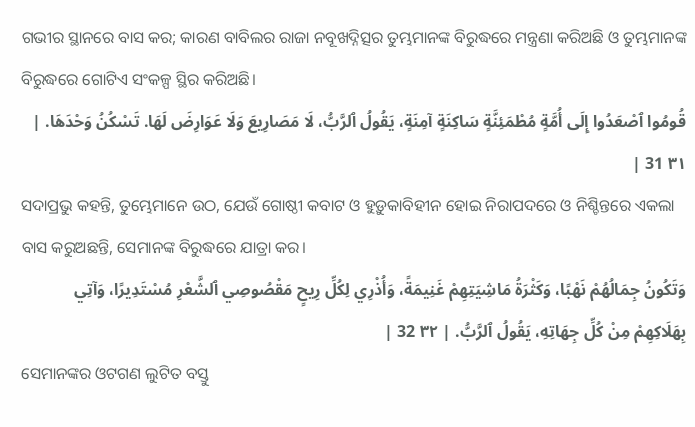ଗଭୀର ସ୍ଥାନରେ ବାସ କର; କାରଣ ବାବିଲର ରାଜା ନବୂଖଦ୍ନିତ୍ସର ତୁମ୍ଭମାନଙ୍କ ବିରୁଦ୍ଧରେ ମନ୍ତ୍ରଣା କରିଅଛି ଓ ତୁମ୍ଭମାନଙ୍କ ବିରୁଦ୍ଧରେ ଗୋଟିଏ ସଂକଳ୍ପ ସ୍ଥିର କରିଅଛି।
قُومُوا ٱصْعَدُوا إِلَى أُمَّةٍ مُطْمَئِنَّةٍ سَاكِنَةٍ آمِنَةٍ، يَقُولُ ٱلرَّبُّ، لَا مَصَارِيعَ وَلَا عَوَارِضَ لَهَا. تَسْكُنُ وَحْدَهَا. | ٣١ 31 |
ସଦାପ୍ରଭୁ କହନ୍ତି, ତୁମ୍ଭେମାନେ ଉଠ, ଯେଉଁ ଗୋଷ୍ଠୀ କବାଟ ଓ ହୁଡ଼ୁକାବିହୀନ ହୋଇ ନିରାପଦରେ ଓ ନିଶ୍ଚିନ୍ତରେ ଏକଲା ବାସ କରୁଅଛନ୍ତି, ସେମାନଙ୍କ ବିରୁଦ୍ଧରେ ଯାତ୍ରା କର।
وَتَكُونُ جِمَالُهُمْ نَهْبًا، وَكَثْرَةُ مَاشِيَتِهِمْ غَنِيمَةً، وَأُذْرِي لِكُلِّ رِيحٍ مَقْصُوصِي ٱلشَّعْرِ مُسْتَدِيرًا، وَآتِي بِهَلَاكِهِمْ مِنْ كُلِّ جِهَاتِهِ، يَقُولُ ٱلرَّبُّ. | ٣٢ 32 |
ସେମାନଙ୍କର ଓଟଗଣ ଲୁଟିତ ବସ୍ତୁ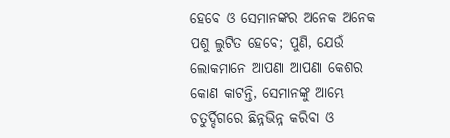ହେବେ ଓ ସେମାନଙ୍କର ଅନେକ ଅନେକ ପଶୁ ଲୁଟିତ ହେବେ; ପୁଣି, ଯେଉଁ ଲୋକମାନେ ଆପଣା ଆପଣା କେଶର କୋଣ କାଟନ୍ତି, ସେମାନଙ୍କୁ ଆମ୍ଭେ ଚତୁର୍ଦ୍ଦିଗରେ ଛିନ୍ନଭିନ୍ନ କରିବା ଓ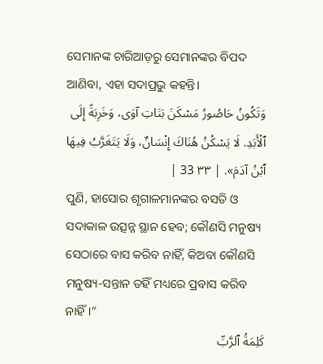ସେମାନଙ୍କ ଚାରିଆଡ଼ରୁ ସେମାନଙ୍କର ବିପଦ ଆଣିବା, ଏହା ସଦାପ୍ରଭୁ କହନ୍ତି।
وَتَكُونُ حَاصُورُ مَسْكَنَ بَنَاتِ آوَى، وَخَرِبَةً إِلَى ٱلْأَبَدِ. لَا يَسْكُنُ هُنَاكَ إِنْسَانٌ، وَلَا يَتَغَرَّبُ فِيهَا ٱبْنُ آدَمَ». | ٣٣ 33 |
ପୁଣି, ହାସୋର ଶୃଗାଳମାନଙ୍କର ବସତି ଓ ସଦାକାଳ ଉତ୍ସନ୍ନ ସ୍ଥାନ ହେବ; କୌଣସି ମନୁଷ୍ୟ ସେଠାରେ ବାସ କରିବ ନାହିଁ, କିଅବା କୌଣସି ମନୁଷ୍ୟ-ସନ୍ତାନ ତହିଁ ମଧ୍ୟରେ ପ୍ରବାସ କରିବ ନାହିଁ।”
كَلِمَةُ ٱلرَّبِّ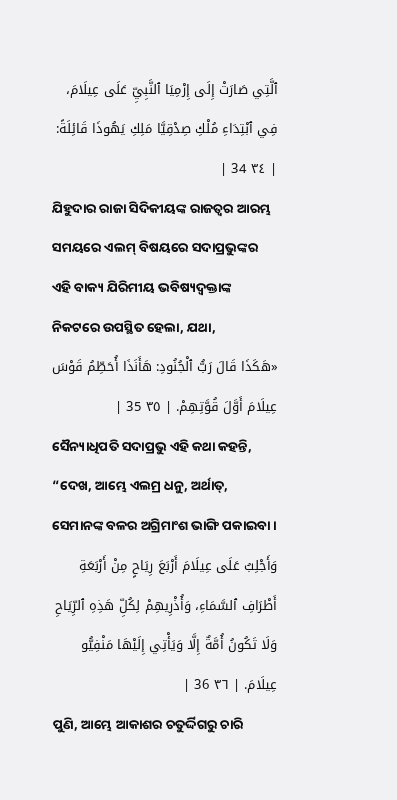ٱلَّتِي صَارَتْ إِلَى إِرْمِيَا ٱلنَّبِيِّ عَلَى عِيلَامَ، فِي ٱبْتِدَاءِ مُلْكِ صِدْقِيَّا مَلِكِ يَهُوذَا قَائِلَةً: | ٣٤ 34 |
ଯିହୁଦାର ରାଜା ସିଦିକୀୟଙ୍କ ରାଜତ୍ଵର ଆରମ୍ଭ ସମୟରେ ଏଲମ୍ ବିଷୟରେ ସଦାପ୍ରଭୁଙ୍କର ଏହି ବାକ୍ୟ ଯିରିମୀୟ ଭବିଷ୍ୟଦ୍ବକ୍ତାଙ୍କ ନିକଟରେ ଉପସ୍ଥିତ ହେଲା, ଯଥା,
«هَكَذَا قَالَ رَبُّ ٱلْجُنُودِ: هَأَنَذَا أُحَطِّمُ قَوْسَ عِيلَامَ أَوَّلَ قُوَّتِهِمْ. | ٣٥ 35 |
ସୈନ୍ୟାଧିପତି ସଦାପ୍ରଭୁ ଏହି କଥା କହନ୍ତି, “ଦେଖ, ଆମ୍ଭେ ଏଲମ୍ର ଧନୁ, ଅର୍ଥାତ୍, ସେମାନଙ୍କ ବଳର ଅଗ୍ରିମାଂଶ ଭାଙ୍ଗି ପକାଇବା।
وَأَجْلِبُ عَلَى عِيلَامَ أَرْبَعَ رِيَاحٍ مِنْ أَرْبَعَةِ أَطْرَافِ ٱلسَّمَاءِ، وَأُذْرِيهِمْ لِكُلِّ هَذِهِ ٱلرِّيَاحِ وَلَا تَكُونُ أُمَّةٌ إِلَّا وَيَأْتِي إِلَيْهَا مَنْفِيُّو عِيلَامَ. | ٣٦ 36 |
ପୁଣି, ଆମ୍ଭେ ଆକାଶର ଚତୁର୍ଦ୍ଦିଗରୁ ଚାରି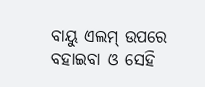ବାୟୁ ଏଲମ୍ ଉପରେ ବହାଇବା ଓ ସେହି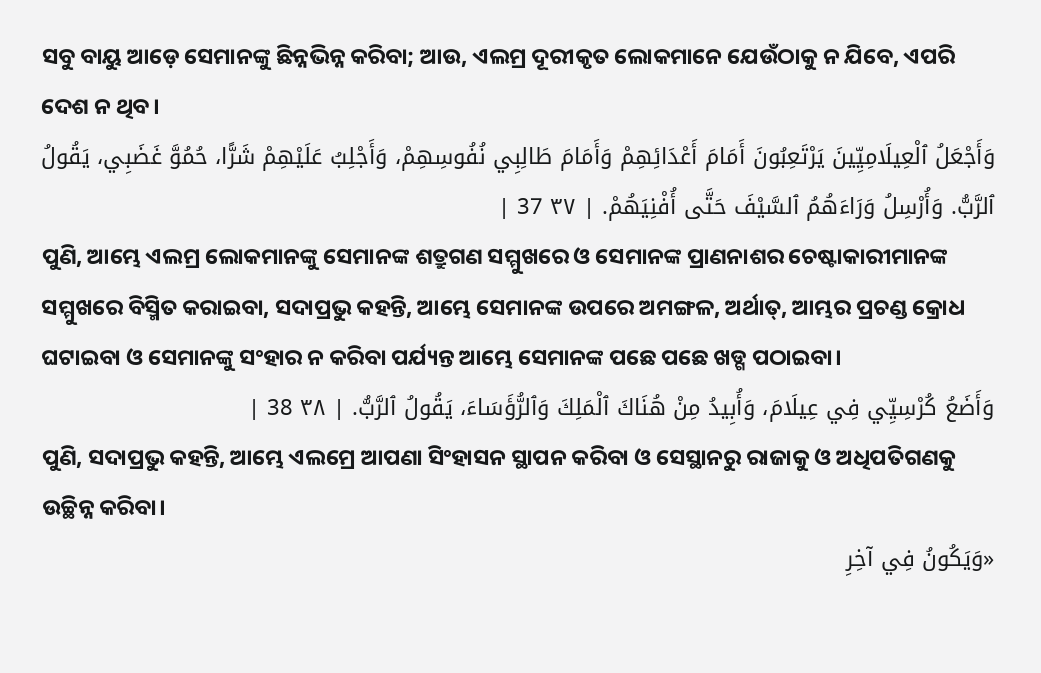ସବୁ ବାୟୁ ଆଡ଼େ ସେମାନଙ୍କୁ ଛିନ୍ନଭିନ୍ନ କରିବା; ଆଉ, ଏଲମ୍ର ଦୂରୀକୃତ ଲୋକମାନେ ଯେଉଁଠାକୁ ନ ଯିବେ, ଏପରି ଦେଶ ନ ଥିବ।
وَأَجْعَلُ ٱلْعِيلَامِيِّينَ يَرْتَعِبُونَ أَمَامَ أَعْدَائِهِمْ وَأَمَامَ طَالِبِي نُفُوسِهِمْ، وَأَجْلِبُ عَلَيْهِمْ شَرًّا، حُمُوَّ غَضَبِي، يَقُولُ ٱلرَّبُّ. وَأُرْسِلُ وَرَاءَهُمُ ٱلسَّيْفَ حَتَّى أُفْنِيَهُمْ. | ٣٧ 37 |
ପୁଣି, ଆମ୍ଭେ ଏଲମ୍ର ଲୋକମାନଙ୍କୁ ସେମାନଙ୍କ ଶତ୍ରୁଗଣ ସମ୍ମୁଖରେ ଓ ସେମାନଙ୍କ ପ୍ରାଣନାଶର ଚେଷ୍ଟାକାରୀମାନଙ୍କ ସମ୍ମୁଖରେ ବିସ୍ମିତ କରାଇବା, ସଦାପ୍ରଭୁ କହନ୍ତି, ଆମ୍ଭେ ସେମାନଙ୍କ ଉପରେ ଅମଙ୍ଗଳ, ଅର୍ଥାତ୍, ଆମ୍ଭର ପ୍ରଚଣ୍ଡ କ୍ରୋଧ ଘଟାଇବା ଓ ସେମାନଙ୍କୁ ସଂହାର ନ କରିବା ପର୍ଯ୍ୟନ୍ତ ଆମ୍ଭେ ସେମାନଙ୍କ ପଛେ ପଛେ ଖଡ୍ଗ ପଠାଇବା।
وَأَضَعُ كُرْسِيِّي فِي عِيلَامَ، وَأُبِيدُ مِنْ هُنَاكَ ٱلْمَلِكَ وَٱلرُّؤَسَاءَ، يَقُولُ ٱلرَّبُّ. | ٣٨ 38 |
ପୁଣି, ସଦାପ୍ରଭୁ କହନ୍ତି, ଆମ୍ଭେ ଏଲମ୍ରେ ଆପଣା ସିଂହାସନ ସ୍ଥାପନ କରିବା ଓ ସେସ୍ଥାନରୁ ରାଜାକୁ ଓ ଅଧିପତିଗଣକୁ ଉଚ୍ଛିନ୍ନ କରିବା।
«وَيَكُونُ فِي آخِرِ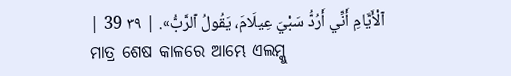ٱلْأَيَّامِ أَنِّي أَرُدُّ سَبْيَ عِيلَامَ، يَقُولُ ٱلرَّبُّ». | ٣٩ 39 |
ମାତ୍ର ଶେଷ କାଳରେ ଆମ୍ଭେ ଏଲମ୍କୁ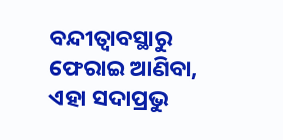ବନ୍ଦୀତ୍ୱାବସ୍ଥାରୁ ଫେରାଇ ଆଣିବା, ଏହା ସଦାପ୍ରଭୁ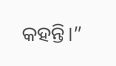କହନ୍ତି।”